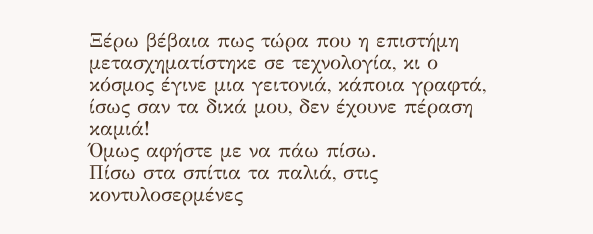Ξέρω βέβαια πως τώρα που η επιστήμη μετασχηματίστηκε σε τεχνολογία, κι ο κόσμος έγινε μια γειτονιά, κάποια γραφτά, ίσως σαν τα δικά μου, δεν έχουνε πέραση καμιά!
Όμως αφήστε με να πάω πίσω.
Πίσω στα σπίτια τα παλιά, στις κοντυλοσερμένες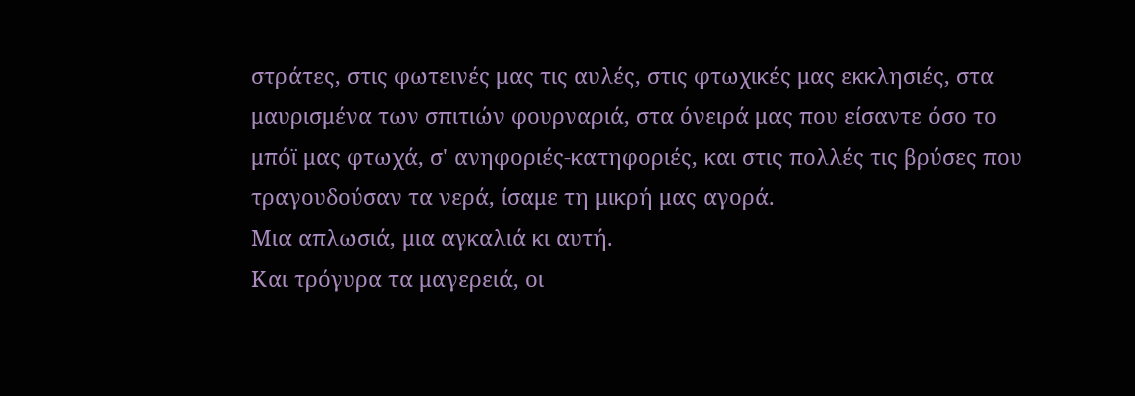στράτες, στις φωτεινές μας τις αυλές, στις φτωχικές μας εκκλησιές, στα μαυρισμένα των σπιτιών φουρναριά, στα όνειρά μας που είσαντε όσο το μπόϊ μας φτωχά, σ' ανηφοριές-κατηφοριές, και στις πολλές τις βρύσες που τραγουδούσαν τα νερά, ίσαμε τη μικρή μας αγορά.
Μια απλωσιά, μια αγκαλιά κι αυτή.
Και τρόγυρα τα μαγερειά, οι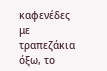καφενέδες με τραπεζάκια όξω, το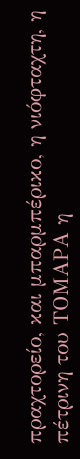πραχτορείο, και μπαρμπέρικο, η νιόφταχτη, η πέτρινη του ΤΟΜΑΡΑ η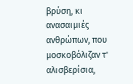βρύση, κι ανασαιμιές ανθρώπων, που μοσκοβόλιζαν τ' αλισβερίσια,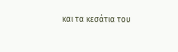και τα κεσάτια του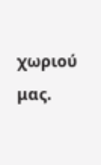χωριού μας.